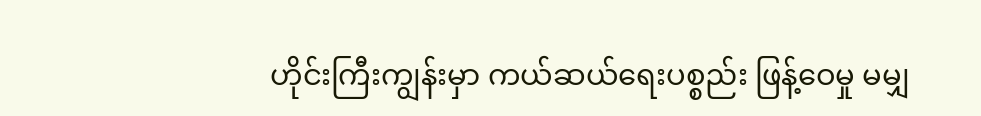ဟိုင်းကြီးကျွန်းမှာ ကယ်ဆယ်ရေးပစ္စည်း ဖြန့်ဝေမှု မမျှ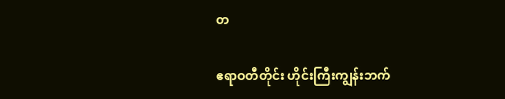တ

ဧရာဝတီတိုင်း ဟိုင်းကြီးကျွန်းဘက်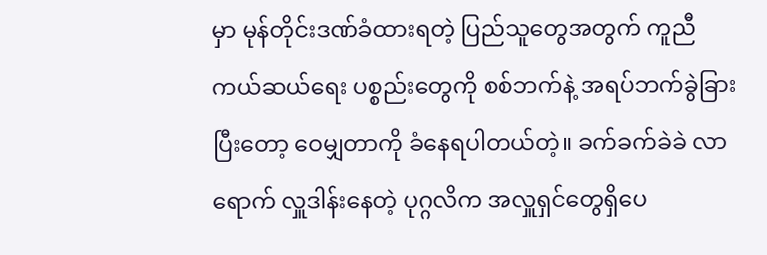မှာ မုန်တိုင်းဒဏ်ခံထားရတဲ့ ပြည်သူတွေအတွက် ကူညီ ကယ်ဆယ်ရေး ပစ္စည်းတွေကို စစ်ဘက်နဲ့ အရပ်ဘက်ခွဲခြားပြီးတော့ ဝေမျှတာကို ခံနေရပါတယ်တဲ့။ ခက်ခက်ခဲခဲ လာရောက် လှူဒါန်းနေတဲ့ ပုဂ္ဂလိက အလှူရှင်တွေရှိပေ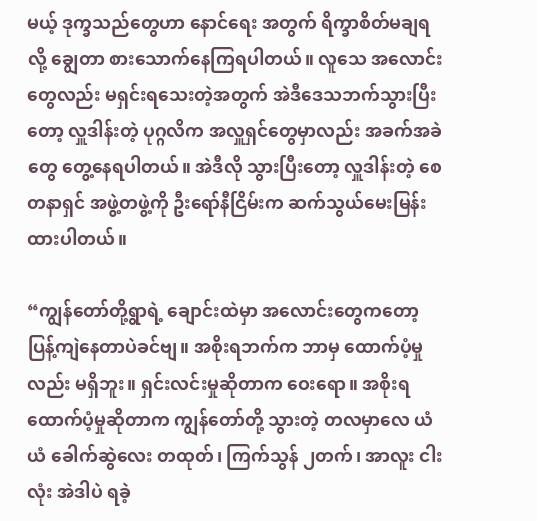မယ့် ဒုက္ခသည်တွေဟာ နောင်ရေး အတွက် ရိက္ခာစိတ်မချရလို့ ချွေတာ စားသောက်နေကြရပါတယ်။ လူသေ အလောင်းတွေလည်း မရှင်းရသေးတဲ့အတွက် အဲဒီဒေသဘက်သွားပြီးတော့ လှူဒါန်းတဲ့ ပုဂ္ဂလိက အလှူရှင်တွေမှာလည်း အခက်အခဲတွေ တွေ့နေရပါတယ်။ အဲဒီလို သွားပြီးတော့ လှူဒါန်းတဲ့ စေတနာရှင် အဖွဲ့တဖွဲ့ကို ဦးရော်နီငြိမ်းက ဆက်သွယ်မေးမြန်းထားပါတယ်။

“ကျွန်တော်တို့ရွာရဲ့ ချောင်းထဲမှာ အလောင်းတွေကတော့ ပြန့်ကျဲနေတာပဲခင်ဗျ။ အစိုးရဘက်က ဘာမှ ထောက်ပံ့မှုလည်း မရှိဘူး။ ရှင်းလင်းမှုဆိုတာက ဝေးရော။ အစိုးရထောက်ပံ့မှုဆိုတာက ကျွန်တော်တို့ သွားတဲ့ တလမှာလေ ယံယံ ခေါက်ဆွဲလေး တထုတ်၊ ကြက်သွန် ၂တက်၊ အာလူး ငါးလုံး အဲဒါပဲ ရခဲ့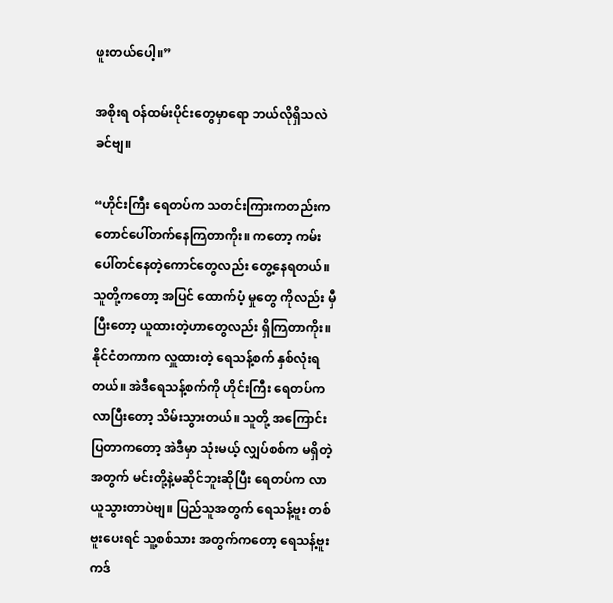ဖူးတယ်ပေါ့။”

အစိုးရ ဝန်ထမ်းပိုင်းတွေမှာရော ဘယ်လိုရှိသလဲခင်ဗျ။

“ဟိုင်းကြီး ရေတပ်က သတင်းကြားကတည်းက တောင်ပေါ်တက်နေကြတာကိုး။ ကတော့ ကမ်းပေါ်တင်နေတဲ့ကောင်တွေလည်း တွေ့နေရတယ်။ သူတို့ကတော့ အပြင် ထောက်ပံ့ မှုတွေ ကိုလည်း မှီပြီးတော့ ယူထားတဲ့ဟာတွေလည်း ရှိကြတာကိုး။ နိုင်ငံတကာက လှူထားတဲ့ ရေသန့်စက် နှစ်လုံးရတယ်။ အဲဒီရေသန့်စက်ကို ဟိုင်းကြီး ရေတပ်ကလာပြီးတော့ သိမ်းသွားတယ်။ သူတို့ အကြောင်းပြတာကတော့ အဲဒီမှာ သုံးမယ့် လျှပ်စစ်က မရှိတဲ့အတွက် မင်းတို့နဲ့မဆိုင်ဘူးဆိုပြီး ရေတပ်က လာယူသွားတာပဲဗျ။ ပြည်သူအတွက် ရေသန့်ဗူး တစ်ဗူးပေးရင် သူ့စစ်သား အတွက်ကတော့ ရေသန့်ဗူး ကဒ်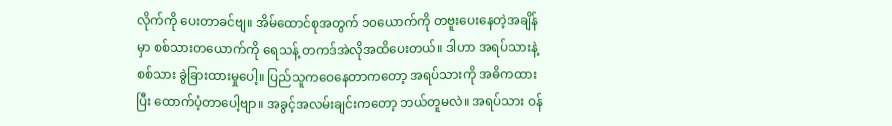လိုက်ကို ပေးတာခင်ဗျ။ အိမ်ထောင်စုအတွက် ၁၀ယောက်ကို တဗူးပေးနေတဲ့အချိန်မှာ စစ်သားတယောက်ကို ရေသန့် တကဒ်အဲလိုအထိပေးတယ်။ ဒါဟာ အရပ်သားနဲ့ စစ်သား ခွဲခြားထားမှုပေါ့။ ပြည်သူကဝေနေတာကတော့ အရပ်သားကို အဓိကထားပြီး ထောက်ပံ့တာပေါ့ဗျာ။ အခွင့်အလမ်းချင်းကတော့ ဘယ်တူမလဲ။ အရပ်သား ဝန်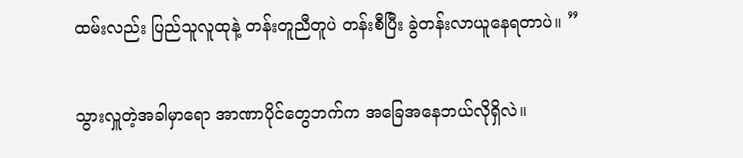ထမ်းလည်း ပြည်သူလူထုနဲ့ တန်းတူညီတူပဲ တန်းစီပြီး ခွဲတန်းလာယူနေရတာပဲ။ ”

သွားလှူတဲ့အခါမှာရော အာဏာပိုင်တွေဘက်က အခြေအနေဘယ်လိုရှိလဲ။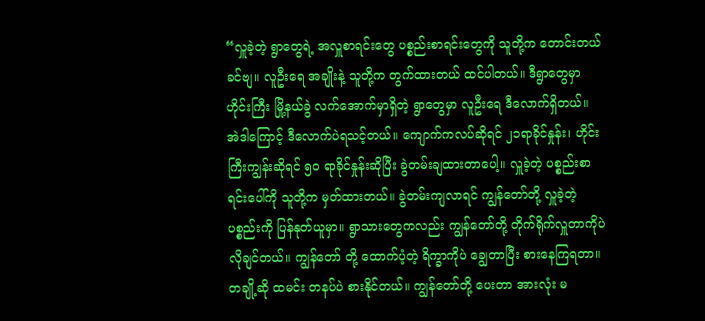“လှူခဲ့တဲ့ ရွာတွေရဲ့ အလှူစာရင်းတွေ ပစ္စည်းစာရင်းတွေကို သူတို့က တောင်းတယ်ခင်ဗျ။ လူဦးရေ အချိုးနဲ့ သူတို့က တွက်ထားတယ် ထင်ပါတယ်။ ဒီရွာတွေမှာ ဟိုင်းကြီး မြို့နယ်ခွဲ လက်အောက်မှာရှိတဲ့ ရွာတွေမှာ လူဦးရေ ဒီလောက်ရှိတယ်။ အဲဒါကြောင့် ဒီလောက်ပဲရသင့်တယ်။ ကျောက်ကလပ်ဆိုရင် ၂၁ရာခိုင်နှုန်း၊ ဟိုင်းကြီးကျွန်းဆိုရင် ၅၀ ရာခိုင်နှုန်းဆိုပြီး ခွဲတမ်းချထားတာပေါ့။ လှူခဲ့တဲ့ ပစ္စည်းစာရင်းပေါ်ကို သူတို့က မှတ်ထားတယ်။ ခွဲတမ်းကျလာရင် ကျွန်တော်တို့ လှူခဲ့တဲ့ ပစ္စည်းကို ပြန်နုတ်ယူမှာ။ ရွာသားတွေကလည်း ကျွန်တော်တို့ တိုက်ရိုက်လှူတာကိုပဲ လိုချင်တယ်။ ကျွန်တော် တို့ ထောက်ပံ့တဲ့ ရိက္ခာကိုပဲ ချွေတာပြီး စားနေကြရတာ။ တချို့ဆို ထမင်း တနပ်ပဲ စားနိုင်တယ်။ ကျွန်တော်တို့ ပေးတာ အားလုံး မ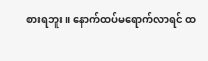စားရဘူး။ နောက်ထပ်မရောက်လာရင် ထ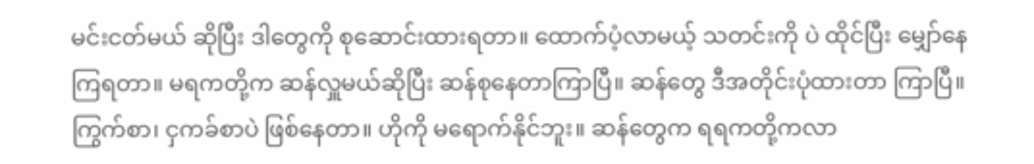မင်းငတ်မယ် ဆိုပြီး ဒါတွေကို စုဆောင်းထားရတာ။ ထောက်ပံ့လာမယ့် သတင်းကို ပဲ ထိုင်ပြီး မျှော်နေကြရတာ။ မရကတို့က ဆန်လှူမယ်ဆိုပြီး ဆန်စုနေတာကြာပြီ။ ဆန်တွေ ဒီအတိုင်းပုံထားတာ ကြာပြီ။ ကြွက်စာ၊ ငှကခ်စာပဲ ဖြစ်နေတာ။ ဟိုကို မရောက်နိုင်ဘူး။ ဆန်တွေက ရရကတို့ကလာ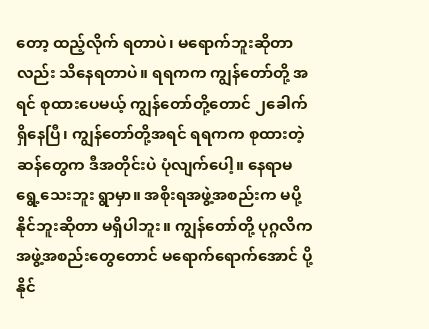တော့ ထည့်လိုက် ရတာပဲ၊ မရောက်ဘူးဆိုတာလည်း သိနေရတာပဲ။ ရရကက ကျွန်တော်တို့ အရင် စုထားပေမယ့် ကျွန်တော်တို့တောင် ၂ခေါက်ရှိနေပြီ၊ ကျွန်တော်တို့အရင် ရရကက စုထားတဲ့ ဆန်တွေက ဒီအတိုင်းပဲ ပုံလျက်ပေါ့။ နေရာမရွေ့သေးဘူး ရွာမှာ။ အစိုးရအဖွဲ့အစည်းက မပို့နိုင်ဘူးဆိုတာ မရှိပါဘူး။ ကျွန်တော်တို့ ပုဂ္ဂလိက အဖွဲ့အစည်းတွေတောင် မရောက်ရောက်အောင် ပို့နိုင်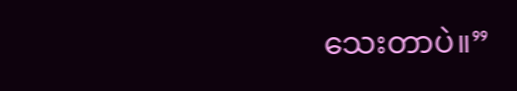သေးတာပဲ။”